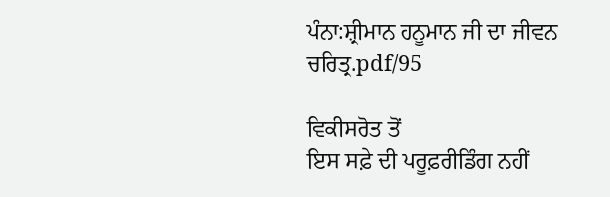ਪੰਨਾ:ਸ਼੍ਰੀਮਾਨ ਹਨੂਮਾਨ ਜੀ ਦਾ ਜੀਵਨ ਚਰਿਤ੍ਰ.pdf/95

ਵਿਕੀਸਰੋਤ ਤੋਂ
ਇਸ ਸਫ਼ੇ ਦੀ ਪਰੂਫ਼ਰੀਡਿੰਗ ਨਹੀਂ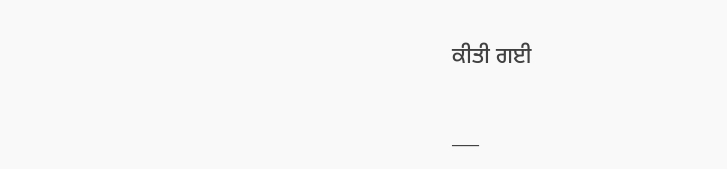ਕੀਤੀ ਗਈ

___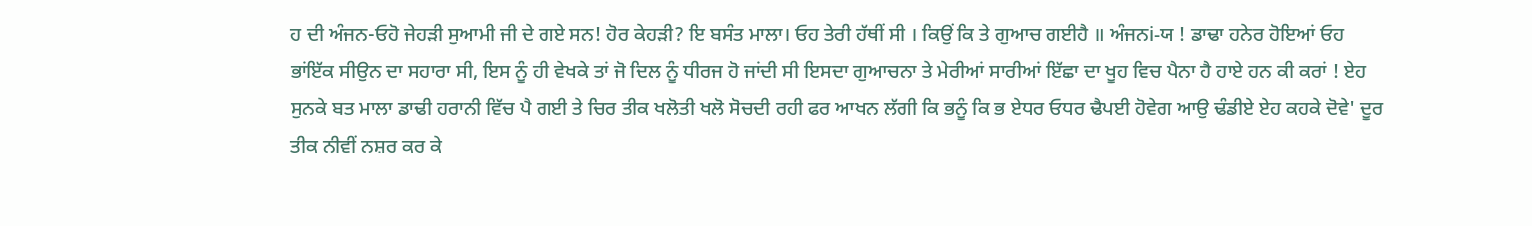ਹ ਦੀ ਅੰਜਨ-ਓਹੋ ਜੇਹੜੀ ਸੁਆਮੀ ਜੀ ਦੇ ਗਏ ਸਨ! ਹੋਰ ਕੇਹੜੀ? ਇ ਬਸੰਤ ਮਾਲਾ। ਓਹ ਤੇਰੀ ਹੱਥੀਂ ਸੀ । ਕਿਉਂ ਕਿ ਤੇ ਗੁਆਚ ਗਈਹੈ ॥ ਅੰਜਨi-ਯ ! ਡਾਢਾ ਹਨੇਰ ਹੋਇਆਂ ਓਹ ਭਾਂਇੱਕ ਸੀਉਨ ਦਾ ਸਹਾਰਾ ਸੀ, ਇਸ ਨੂੰ ਹੀ ਵੇਖਕੇ ਤਾਂ ਜੋ ਦਿਲ ਨੂੰ ਧੀਰਜ ਹੋ ਜਾਂਦੀ ਸੀ ਇਸਦਾ ਗੁਆਚਨਾ ਤੇ ਮੇਰੀਆਂ ਸਾਰੀਆਂ ਇੱਛਾ ਦਾ ਖੂਹ ਵਿਚ ਪੈਨਾ ਹੈ ਹਾਏ ਹਨ ਕੀ ਕਰਾਂ ! ਏਹ ਸੁਨਕੇ ਬਤ ਮਾਲਾ ਡਾਢੀ ਹਰਾਨੀ ਵਿੱਚ ਪੈ ਗਈ ਤੇ ਚਿਰ ਤੀਕ ਖਲੋਤੀ ਖਲੋ ਸੋਚਦੀ ਰਹੀ ਫਰ ਆਖਨ ਲੱਗੀ ਕਿ ਭਨੂੰ ਕਿ ਭ ਏਧਰ ਓਧਰ ਢੈਪਈ ਹੋਵੇਗ ਆਉ ਢੰਡੀਏ ਏਹ ਕਹਕੇ ਦੋਵੇ' ਦੂਰ ਤੀਕ ਨੀਵੀਂ ਨਸ਼ਰ ਕਰ ਕੇ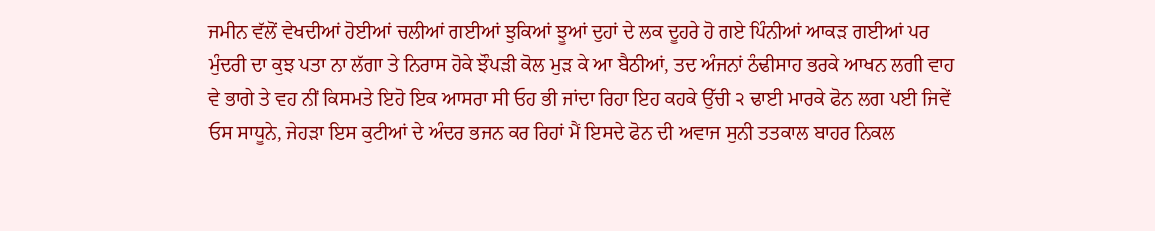ਜਮੀਨ ਵੱਲੋਂ ਵੇਖਦੀਆਂ ਹੋਈਆਂ ਚਲੀਆਂ ਗਈਆਂ ਝੁਕਿਆਂ ਝੂਆਂ ਦੁਹਾਂ ਦੇ ਲਕ ਦੂਹਰੇ ਹੋ ਗਏ ਪਿੰਨੀਆਂ ਆਕੜ ਗਈਆਂ ਪਰ ਮੁੰਦਰੀ ਦਾ ਕੁਝ ਪਤਾ ਨਾ ਲੱਗਾ ਤੇ ਨਿਰਾਸ ਹੋਕੇ ਝੌਪੜੀ ਕੋਲ ਮੁੜ ਕੇ ਆ ਬੈਠੀਆਂ, ਤਦ ਅੰਜਨਾਂ ਠੰਢੀਸਾਹ ਭਰਕੇ ਆਖਨ ਲਗੀ ਵਾਹ ਵੇ ਭਾਗੇ ਤੇ ਵਹ ਨੀਂ ਕਿਸਮਤੇ ਇਹੋ ਇਕ ਆਸਰਾ ਸੀ ਓਹ ਭੀ ਜਾਂਦਾ ਰਿਹਾ ਇਹ ਕਹਕੇ ਉੱਚੀ ੨ ਢਾਈ ਮਾਰਕੇ ਫੋਨ ਲਗ ਪਈ ਜਿਵੇਂ ਓਸ ਸਾਧੂਨੇ, ਜੇਹੜਾ ਇਸ ਕੁਟੀਆਂ ਦੇ ਅੰਦਰ ਭਜਨ ਕਰ ਰਿਹਾਂ ਮੈਂ ਇਸਦੇ ਫੋਨ ਦੀ ਅਵਾਜ ਸੁਨੀ ਤਤਕਾਲ ਬਾਹਰ ਨਿਕਲ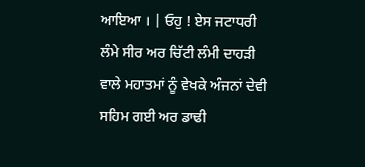ਆਇਆ । | ਓਹੁ ! ਏਸ ਜਟਾਧਰੀ ਲੰਮੇ ਸੀਰ ਅਰ ਚਿੱਟੀ ਲੰਮੀ ਦਾਹੜੀ ਵਾਲੇ ਮਹਾਤਮਾਂ ਨੂੰ ਵੇਖਕੇ ਅੰਜਨਾਂ ਦੇਵੀ ਸਹਿਮ ਗਈ ਅਰ ਡਾਢੀ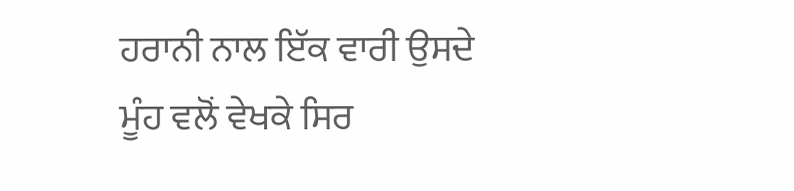ਹਰਾਨੀ ਨਾਲ ਇੱਕ ਵਾਰੀ ਉਸਦੇ ਮੂੰਹ ਵਲੋਂ ਵੇਖਕੇ ਸਿਰ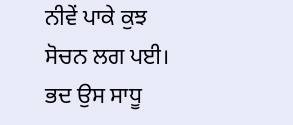ਨੀਵੇਂ ਪਾਕੇ ਕੁਝ ਸੋਚਨ ਲਗ ਪਈ। ਭਦ ਉਸ ਸਾਧੂ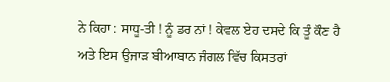ਨੇ ਕਿਹਾ : ਸਾਧੂ-ਤੀ ! ਨੂੰ ਡਰ ਨਾਂ ! ਕੇਵਲ ਏਹ ਦਸਦੇ ਕਿ ਤੂੰ ਕੌਣ ਹੈ ਅਤੇ ਇਸ ਉਜਾੜ ਬੀਆਬਾਨ ਜੰਗਲ ਵਿੱਚ ਕਿਸਤਰਾਂ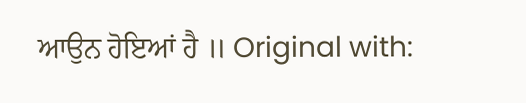ਆਉਨ ਹੋਇਆਂ ਹੈ ॥ Original with: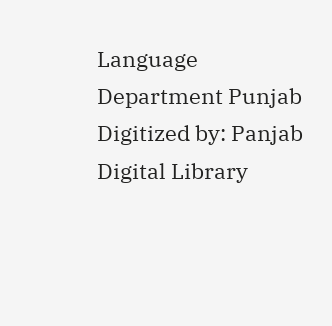Language Department Punjab Digitized by: Panjab Digital Library